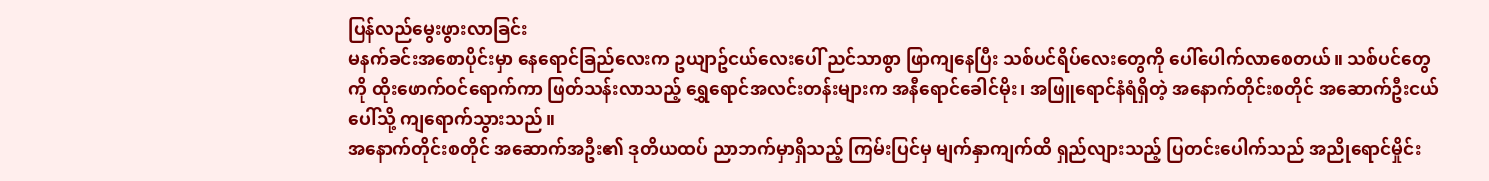ပြန်လည်မွေးဖွားလာခြင်း
မနက်ခင်းအစောပိုင်းမှာ နေရောင်ခြည်လေးက ဥယျာဥ်ငယ်လေးပေါ် ညင်သာစွာ ဖြာကျနေပြီး သစ်ပင်ရိပ်လေးတွေကို ပေါ်ပေါက်လာစေတယ်။ သစ်ပင်တွေကို ထိုးဖောက်ဝင်ရောက်ကာ ဖြတ်သန်းလာသည့် ရွှေရောင်အလင်းတန်းများက အနီရောင်ခေါင်မိုး၊ အဖြူရောင်နံရံရှိတဲ့ အနောက်တိုင်းစတိုင် အဆောက်ဦးငယ်ပေါ်သို့ ကျရောက်သွားသည်။
အနောက်တိုင်းစတိုင် အဆောက်အဦး၏ ဒုတိယထပ် ညာဘက်မှာရှိသည့် ကြမ်းပြင်မှ မျက်နှာကျက်ထိ ရှည်လျားသည့် ပြတင်းပေါက်သည် အညိုရောင်မှိုင်း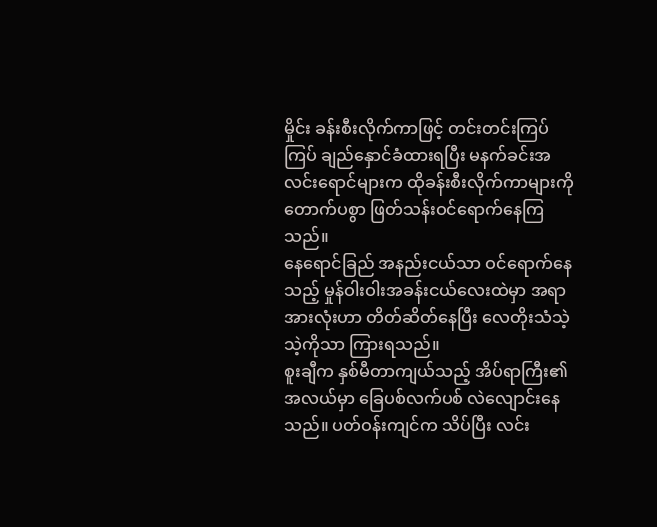မှိုင်း ခန်းစီးလိုက်ကာဖြင့် တင်းတင်းကြပ်ကြပ် ချည်နှောင်ခံထားရပြီး မနက်ခင်းအလင်းရောင်များက ထိုခန်းစီးလိုက်ကာများကို တောက်ပစွာ ဖြတ်သန်းဝင်ရောက်နေကြသည်။
နေရောင်ခြည် အနည်းငယ်သာ ဝင်ရောက်နေသည့် မှုန်ဝါးဝါးအခန်းငယ်လေးထဲမှာ အရာအားလုံးဟာ တိတ်ဆိတ်နေပြီး လေတိုးသံသဲ့သဲ့ကိုသာ ကြားရသည်။
စူးချီက နှစ်မီတာကျယ်သည့် အိပ်ရာကြီး၏ အလယ်မှာ ခြေပစ်လက်ပစ် လဲလျောင်းနေသည်။ ပတ်ဝန်းကျင်က သိပ်ပြီး လင်း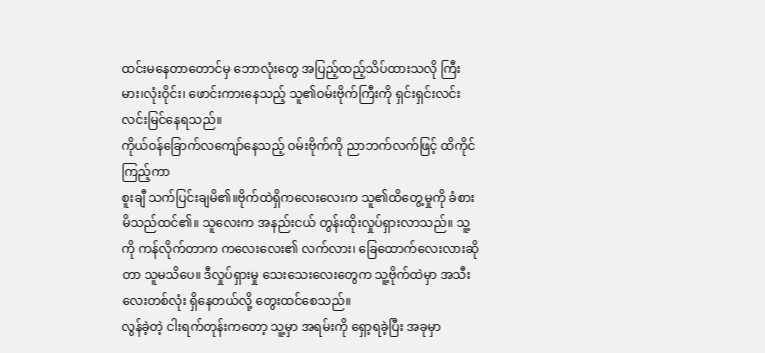ထင်းမနေတာတောင်မှ ဘောလုံးတွေ အပြည့်ထည့်သိပ်ထားသလို ကြီးမား၊လုံးဝိုင်း၊ ဖောင်းကားနေသည့် သူ၏ဝမ်းဗိုက်ကြီးကို ရှင်းရှင်းလင်းလင်းမြင်နေရသည်။
ကိုယ်ဝန်ခြောက်လကျော်နေသည့် ဝမ်းဗိုက်ကို ညာဘက်လက်ဖြင့် ထိကိုင်ကြည့်ကာ
စူးချီ သက်ပြင်းချမိ၏။ဗိုက်ထဲရှိကလေးလေးက သူ၏ထိတွေ့မှုကို ခံစားမိသည်ထင်၏။ သူလေးက အနည်းငယ် တွန်းထိုးလှုပ်ရှားလာသည်။ သူ့ကို ကန်လိုက်တာက ကလေးလေး၏ လက်လား၊ ခြေထောက်လေးလားဆိုတာ သူမသိပေ။ ဒီလှုပ်ရှားမှု သေးသေးလေးတွေက သူ့ဗိုက်ထဲမှာ အသီးလေးတစ်လုံး ရှိနေတယ်လို့ တွေးထင်စေသည်။
လွန်ခဲ့တဲ့ ငါးရက်တုန်းကတော့ သူ့မှာ အရမ်းကို ရှော့ရခဲ့ပြီး အခုမှာ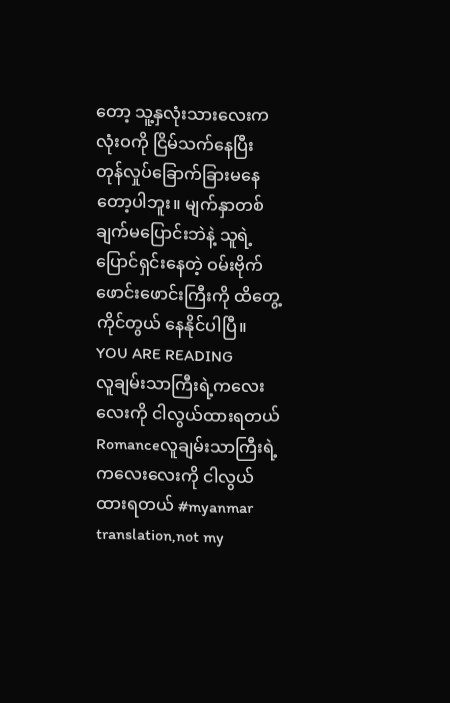တော့ သူ့နှလုံးသားလေးက လုံးဝကို ငြိမ်သက်နေပြီး တုန်လှုပ်ခြောက်ခြားမနေတော့ပါဘူး။ မျက်နှာတစ်ချက်မပြောင်းဘဲနဲ့ သူရဲ့ပြောင်ရှင်းနေတဲ့ ဝမ်းဗိုက်ဖောင်းဖောင်းကြီးကို ထိတွေ့ကိုင်တွယ် နေနိုင်ပါပြီ။
YOU ARE READING
လူချမ်းသာကြီးရဲ့ကလေးလေးကို ငါလွယ်ထားရတယ်
Romanceလူချမ်းသာကြီးရဲ့ ကလေးလေးကို ငါလွယ်ထားရတယ် #myanmar translation,not my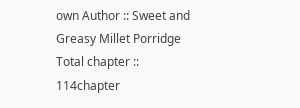own Author :: Sweet and Greasy Millet Porridge Total chapter :: 114chapter